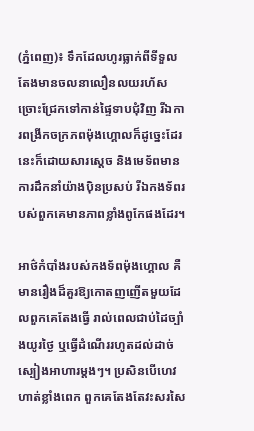(ភ្នំពេញ)៖ ទឹកដែលហូរធ្លាក់ពីទីទួលតែងមានចលនាលឿនលយរហ័ស ច្រោះជ្រែកទៅកាន់ផ្ទៃទាបជុំវិញ រីឯការពង្រីកចក្រភពម៉ុងហ្គោលក៏ដូច្នេះដែរ នេះក៏ដោយសារស្ដេច និងមេទ័ពមានការដឹកនាំយ៉ាងប៉ិនប្រសប់ រីឯកងទ័ពរបស់ពួកគេមានភាពខ្លាំងពូកែផងដែរ។

អាថ៌កំបាំងរបស់កងទ័ពម៉ុងហ្គោល គឺមានរឿងដ៏គួរឱ្យកោតញញើតមួយដែលពួកគេតែងធ្វើ រាល់ពេលជាប់ដៃច្បាំងយូរថ្ងៃ ឬធ្វើដំណើររហូតដល់ដាច់ស្បៀងអាហារម្ដងៗ។ ប្រសិនបើហេវហាត់ខ្លាំងពេក ពួកគេតែងតែវះសរសៃ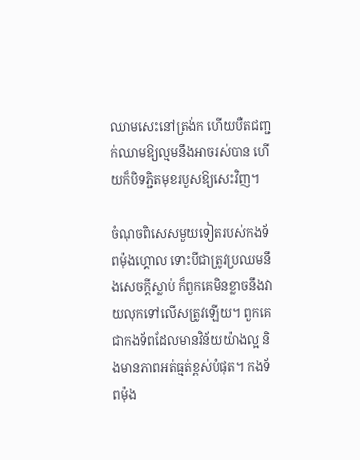ឈាមសេះនៅត្រង់ក ហើយបឺតជញ្ជក់ឈាមឱ្យល្មមនឹងអាចរស់បាន ហើយក៏បិទភ្ជិតមុខរបួសឱ្យសេះវិញ។

ចំណុចពិសេសមួយទៀតរបស់កងទ័ពម៉ុងហ្គោល ទោះបីជាត្រូវប្រឈមនឹងសេចក្ដីស្លាប់ ក៏ពួកគេមិនខ្លាចនឹងវាយលុកទៅលើសត្រូវឡើយ។ ពួកគេជាកងទ័ពដែលមានវិន័យយ៉ាងល្អ និងមានភាពអត់ធ្មត់ខ្ពស់បំផុត។ កងទ័ពម៉ុង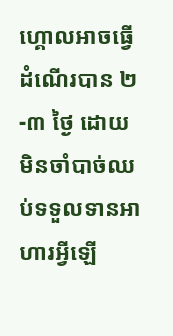ហ្គោលអាចធ្វើដំណើរបាន ២-៣ ថ្ងៃ ដោយមិនចាំបាច់ឈប់ទទួលទានអាហារអ្វីឡើ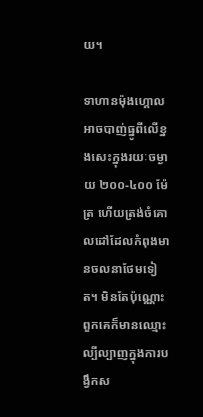យ។

ទាហានម៉ុងហ្គោលអាចបាញ់ធ្នូពីលើខ្នងសេះក្នុងរយៈចម្ងាយ ២០០-៤០០ ម៉ែត្រ ហើយត្រង់ចំគោលដៅដែលកំពុងមានចលនាថែមទៀត។ មិនតែប៉ុណ្ណោះ ពួកគេក៏មានឈ្មោះល្បីល្បាញក្នុងការបង្វឹកស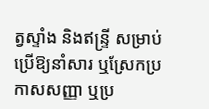ត្វស្ទាំង និងឥន្ទ្រី សម្រាប់ប្រើឱ្យនាំសារ ឬស្រែកប្រកាសសញ្ញា ឬប្រ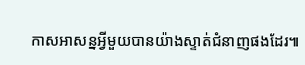កាសអាសន្នអ្វីមួយបានយ៉ាងស្ទាត់ជំនាញផងដែរ៕